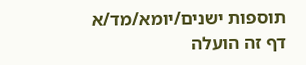תוספות ישנים/יומא/מד/א
דף זה הועלה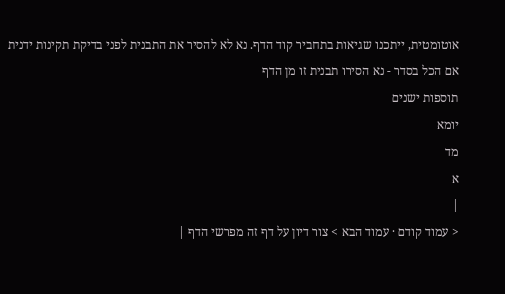אוטומטית, ייתכנו שגיאות בתחביר קוד הדף. נא לא להסיר את התבנית לפני בדיקת תקינות ידנית
אם הכל בסדר - נא הסירו תבנית זו מן הדף
תוספות ישנים
יומא
מד
א
|
< עמוד קודם · עמוד הבא > צור דיון על דף זה מפרשי הדף |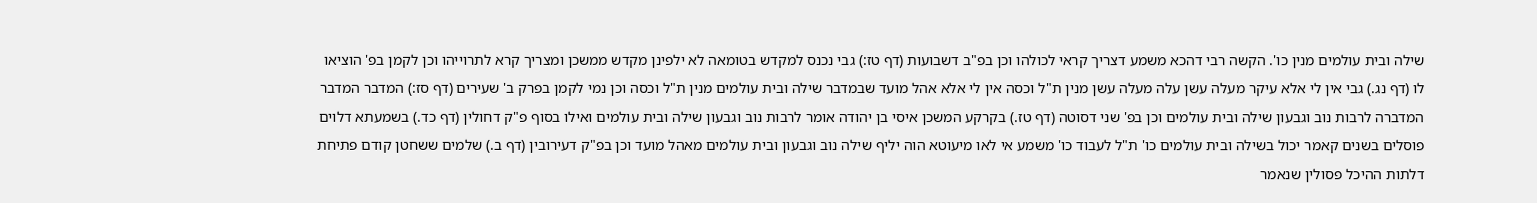שילה ובית עולמים מנין כו'. הקשה רבי דהכא משמע דצריך קראי לכולהו וכן בפ"ב דשבועות (דף טז:) גבי נכנס למקדש בטומאה לא ילפינן מקדש ממשכן ומצריך קרא לתרוייהו וכן לקמן בפ' הוציאו לו (דף נג.) גבי אין לי אלא עיקר מעלה עשן עלה מעלה עשן מנין ת"ל וכסה אין לי אלא אהל מועד שבמדבר שילה ובית עולמים מנין ת"ל וכסה וכן נמי לקמן בפרק ב' שעירים (דף סז:) המדבר המדבר המדברה לרבות נוב וגבעון שילה ובית עולמים וכן בפ' שני דסוטה (דף טז.) בקרקע המשכן איסי בן יהודה אומר לרבות נוב וגבעון שילה ובית עולמים ואילו בסוף פ"ק דחולין (דף כד.) בשמעתא דלוים פוסלים בשנים קאמר יכול בשילה ובית עולמים כו' ת"ל לעבוד כו' משמע אי לאו מיעוטא הוה יליף שילה נוב וגבעון ובית עולמים מאהל מועד וכן בפ"ק דעירובין (דף ב.) שלמים ששחטן קודם פתיחת דלתות ההיכל פסולין שנאמר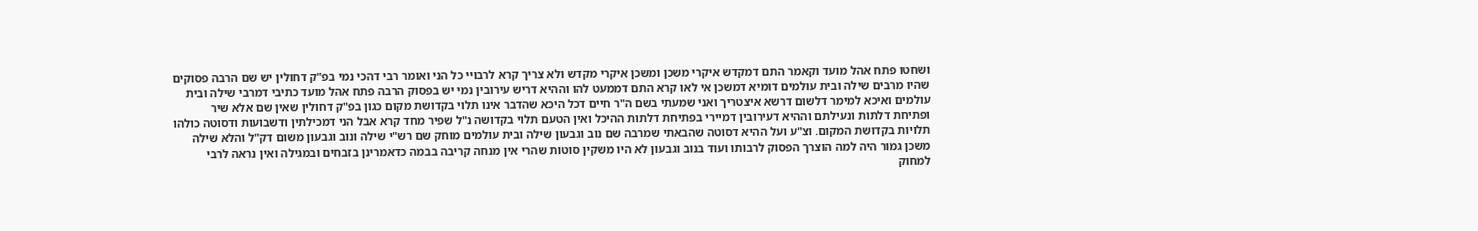ושחטו פתח אהל מועד וקאמר התם דמקדש איקרי משכן ומשכן איקרי מקדש ולא צריך קרא לרבויי כל הני ואומר רבי דהכי נמי בפ"ק דחולין יש שם הרבה פסוקים שהיו מרבים שילה ובית עולמים דומיא דמשכן אי לאו קרא התם דממעט להו וההיא דריש עירובין נמי יש בפסוק הרבה פתח אהל מועד כתיבי דמרבי שילה ובית עולמים ואיכא למימר דלשום דרשא איצטריך ואני שמעתי בשם ה"ר חיים דכל היכא שהדבר אינו תלוי בקדושת מקום כגון בפ"ק דחולין שאין שם אלא שיר ופתיחת דלתות ונעילתם וההיא דעירובין דמיירי בפתיחת דלתות ההיכל ואין הטעם תלוי בקדושה נ"ל שפיר מחד קרא אבל הני דמכילתין ודשבועות ודסוטה כולהו תלויות בקדושת המקום. וצ"ע ועל ההיא דסוטה שהבאתי שמרבה שם נוב וגבעון שילה ובית עולמים מוחק שם רש"י שילה ונוב וגבעון משום דק"ל והלא שילה משכן גמור היה למה הוצרך הפסוק לרבותו ועוד בנוב וגבעון לא היו משקין סוטות שהרי אין מנחה קריבה בבמה כדאמרינן בזבחים ובמגילה ואין נראה לרבי למחוק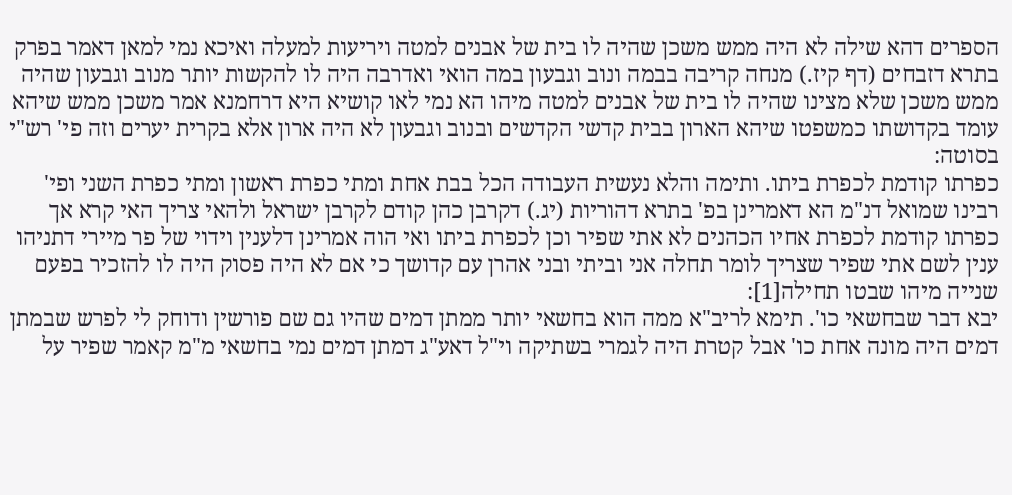הספרים דהא שילה לא היה ממש משכן שהיה לו בית של אבנים למטה ויריעות למעלה ואיכא נמי למאן דאמר בפרק בתרא דזבחים (דף קיז.) מנחה קריבה בבמה ונוב וגבעון במה הואי ואדרבה היה לו להקשות יותר מנוב וגבעון שהיה ממש משכן שלא מצינו שהיה לו בית של אבנים למטה מיהו הא נמי לאו קושיא היא דרחמנא אמר משכן ממש שיהא עומד בקדושתו כמשפטו שיהא הארון בבית קדשי הקדשים ובנוב וגבעון לא היה ארון אלא בקרית יערים וזה פי' רש"י בסוטה:
כפרתו קודמת לכפרת ביתו. ותימה והלא נעשית העבודה הכל בבת אחת ומתי כפרת ראשון ומתי כפרת השני ופי' רבינו שמואל דנ"מ הא דאמרינן בפ' בתרא דהוריות (יג.) דקרבן כהן קודם לקרבן ישראל ולהאי צריך האי קרא אך כפרתו קודמת לכפרת אחיו הכהנים לא אתי שפיר וכן לכפרת ביתו ואי הוה אמרינן דלענין וידוי של פר מיירי דתניהו ענין לשם אתי שפיר שצריך לומר תחלה אני וביתי ובני אהרן עם קדושך כי אם לא היה פסוק היה לו להזכיר בפעם שנייה מיהו שבטו תחילה[1]:
יבא דבר שבחשאי כו'. תימא לריב"א ממה הוא בחשאי יותר ממתן דמים שהיו גם שם פורשין ודוחק לי לפרש שבמתן דמים היה מונה אחת כו' אבל קטרת היה לגמרי בשתיקה וי"ל דאע"ג דמתן דמים נמי בחשאי מ"מ קאמר שפיר על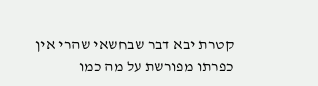קטרת יבא דבר שבחשאי שהרי אין כפרתו מפורשת על מה כמו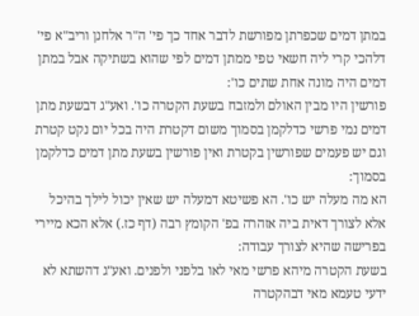במתן דמים שכפרתן מפורשת לדבר אחד כך פי' ה"ר אלחנן וריב"א פי' דלהכי קרי ליה חשאי טפי ממתן דמים לפי שהוא בשתיקה אבל במתן דמים היה מונה אחת שתים כו':
פורשין היו מבין האולם ולמזבח בשעת הקטרה כו'. ואע"ג דבשעת מתן דמים נמי פרשי כדלקמן בסמוך משום דקטרת היה בכל יום נקט קטרת וגם יש פעמים שפורשין בקטרת ואין פורשין בשעת מתן דמים כדלקמן בסמוך:
הא מה מעלה יש כו'. הא פשיטא דמעלה יש שאין יכול לילך בהיכל אלא לצורך דאית ביה אזהרה בפ' הקומץ רבה (דף כז.) אלא הכא מיירי בפרישה שהיא לצורך עבודה:
בשעת הקטרה מיהא פרשי מאי לאו בלפני ולפנים. ואע"ג דהשתא לא ידעי טעמא מאי דבהקטרה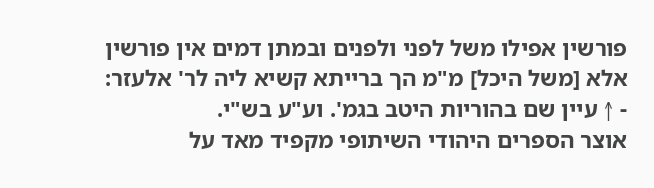פורשין אפילו משל לפני ולפנים ובמתן דמים אין פורשין אלא [משל היכל] מ"מ הך ברייתא קשיא ליה לר' אלעזר:
- ↑ עיין שם בהוריות היטב בגמ'. וע"ע בש"י.
אוצר הספרים היהודי השיתופי מקפיד מאד על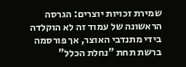שמירת זכויות יוצרים: הגרסה הראשונה של עמוד זה לא הוקלדה בידי מתנדבי האוצר, אך פורסמה ברשת תחת "נחלת הכלל"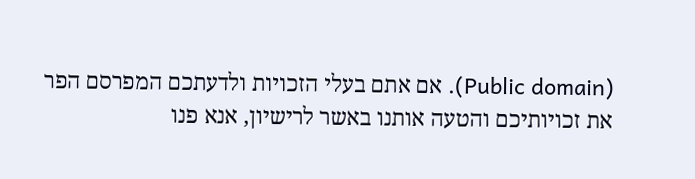(Public domain). אם אתם בעלי הזכויות ולדעתכם המפרסם הפר את זכויותיכם והטעה אותנו באשר לרישיון, אנא פנו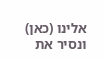אלינו (כאן) ונסיר את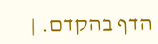הדף בהקדם. |